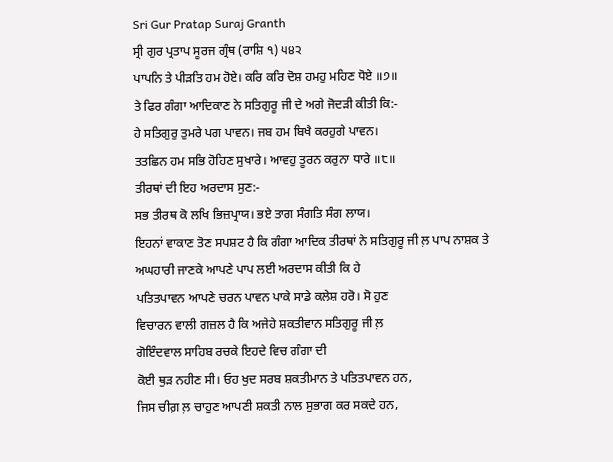Sri Gur Pratap Suraj Granth
ਸ੍ਰੀ ਗੁਰ ਪ੍ਰਤਾਪ ਸੂਰਜ ਗ੍ਰੰਥ (ਰਾਸ਼ਿ ੧) ੫੪੨
ਪਾਪਨਿ ਤੇ ਪੀੜਤਿ ਹਮ ਹੋਏ। ਕਰਿ ਕਰਿ ਦੋਸ਼ ਹਮਹੁ ਮਹਿਣ ਧੋਏ ॥੭॥
ਤੇ ਫਿਰ ਗੰਗਾ ਆਦਿਕਾਣ ਨੇ ਸਤਿਗੁਰੂ ਜੀ ਦੇ ਅਗੇ ਜੋਦੜੀ ਕੀਤੀ ਕਿ:-
ਹੇ ਸਤਿਗੁਰੁ ਤੁਮਰੇ ਪਗ ਪਾਵਨ। ਜਬ ਹਮ ਬਿਖੈ ਕਰਹੁਗੇ ਪਾਵਨ।
ਤਤਛਿਨ ਹਮ ਸਭਿ ਹੋਹਿਣ ਸੁਖਾਰੇ। ਆਵਹੁ ਤੂਰਨ ਕਰੁਨਾ ਧਾਰੇ ॥੮॥
ਤੀਰਥਾਂ ਦੀ ਇਹ ਅਰਦਾਸ ਸੁਣ:-
ਸਭ ਤੀਰਥ ਕੋ ਲਖਿ ਭਿਜ਼ਪ੍ਰਾਯ। ਭਏ ਤਾਗ ਸੰਗਤਿ ਸੰਗ ਲਾਯ।
ਇਹਨਾਂ ਵਾਕਾਣ ਤੋਣ ਸਪਸ਼ਟ ਹੈ ਕਿ ਗੰਗਾ ਆਦਿਕ ਤੀਰਥਾਂ ਨੇ ਸਤਿਗੁਰੂ ਜੀ ਲ਼ ਪਾਪ ਨਾਸ਼ਕ ਤੇ
ਅਘਹਾਰੀ ਜਾਣਕੇ ਆਪਣੇ ਪਾਪ ਲਈ ਅਰਦਾਸ ਕੀਤੀ ਕਿ ਹੇ
ਪਤਿਤਪਾਵਨ ਆਪਣੇ ਚਰਨ ਪਾਵਨ ਪਾਕੇ ਸਾਡੇ ਕਲੇਸ਼ ਹਰੋ। ਸੋ ਹੁਣ
ਵਿਚਾਰਨ ਵਾਲੀ ਗਜ਼ਲ ਹੈ ਕਿ ਅਜੇਹੇ ਸ਼ਕਤੀਵਾਨ ਸਤਿਗੁਰੂ ਜੀ ਲ਼
ਗੋਇੰਦਵਾਲ ਸਾਹਿਬ ਰਚਕੇ ਇਹਦੇ ਵਿਚ ਗੰਗਾ ਦੀ
ਕੋਈ ਥੁੜ ਨਹੀਣ ਸੀ। ਓਹ ਖੁਦ ਸਰਬ ਸ਼ਕਤੀਮਾਨ ਤੇ ਪਤਿਤਪਾਵਨ ਹਨ,
ਜਿਸ ਚੀਗ਼ ਲ਼ ਚਾਹੁਣ ਆਪਣੀ ਸ਼ਕਤੀ ਨਾਲ ਸੁਭਾਗ ਕਰ ਸਕਦੇ ਹਨ,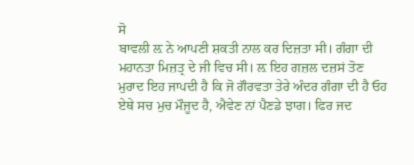ਸੋ
ਬਾਵਲੀ ਲ਼ ਨੇ ਆਪਣੀ ਸ਼ਕਤੀ ਨਾਲ ਕਰ ਦਿਜ਼ਤਾ ਸੀ। ਗੰਗਾ ਦੀ
ਮਹਾਨਤਾ ਮਿਜ਼ਤ੍ਰ ਦੇ ਜੀ ਵਿਚ ਸੀ। ਲ਼ ਇਹ ਗਜ਼ਲ ਦਜ਼ਸਂ ਤੋਣ
ਮੁਰਾਦ ਇਹ ਜਾਪਦੀ ਹੈ ਕਿ ਜੋ ਗੌਰਵਤਾ ਤੇਰੇ ਅੰਦਰ ਗੰਗਾ ਦੀ ਹੈ ਓਹ
ਏਥੇ ਸਚ ਮੁਚ ਮੌਜੂਦ ਹੈ, ਐਵੇਣ ਨਾਂ ਪੈਣਡੇ ਝਾਗ। ਫਿਰ ਜਦ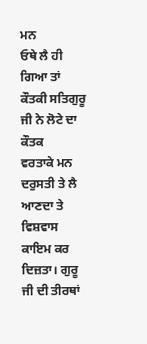ਮਨ
ਓਥੇ ਲੈ ਹੀ ਗਿਆ ਤਾਂ ਕੌਤਕੀ ਸਤਿਗੁਰੂ ਜੀ ਨੇ ਲੋਟੇ ਦਾ ਕੌਤਕ
ਵਰਤਾਕੇ ਮਨ ਦਰੁਸਤੀ ਤੇ ਲੈ ਆਣਦਾ ਤੇ ਵਿਸ਼ਵਾਸ ਕਾਇਮ ਕਰ
ਦਿਜ਼ਤਾ। ਗੁਰੂ ਜੀ ਦੀ ਤੀਰਥਾਂ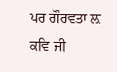ਪਰ ਗੌਰਵਤਾ ਲ਼ ਕਵਿ ਜੀ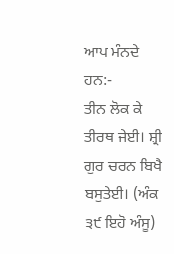ਆਪ ਮੰਨਦੇ
ਹਨ:-
ਤੀਨ ਲੋਕ ਕੇ ਤੀਰਥ ਜੇਈ। ਸ਼੍ਰੀ ਗੁਰ ਚਰਨ ਬਿਖੈ ਬਸੁਤੇਈ। (ਅੰਕ ੩੯ ਇਹੋ ਅੰਸੂ)